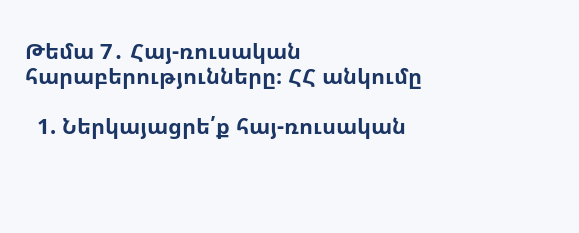Թեմա 7․ Հայ-ռուսական հարաբերությունները։ ՀՀ անկումը

  1. Ներկայացրե՛ք հայ-ռուսական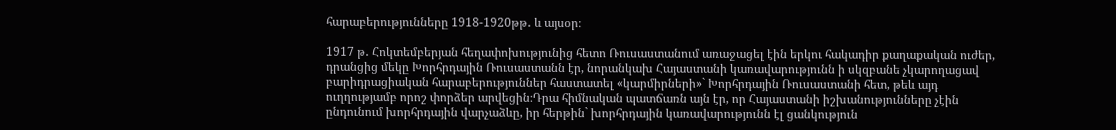հարաբերությունները 1918-1920թթ․ և այսօր։

1917 թ․ Հոկտեմբերյան հեղափոխությունից հետո Ռուսաստանում առաջացել էին երկու հակադիր քաղաքական ուժեր, դրանցից մեկը Խորհրդային Ռուսաստանն էր, նորանկախ Հայաստանի կառավարությունն ի սկզբանե չկարողացավ բարիդրացիական հարաբերություններ հաստատել «կարմիրների»` Խորհրդային Ռուսաստանի հետ, թեև այդ ուղղությամբ որոշ փորձեր արվեցին։Դրա հիմնական պատճառն այն էր, որ Հայաստանի իշխանությունները չէին ընդունում խորհրդային վարչաձևը, իր հերթին` խորհրդային կառավարությունն էլ ցանկություն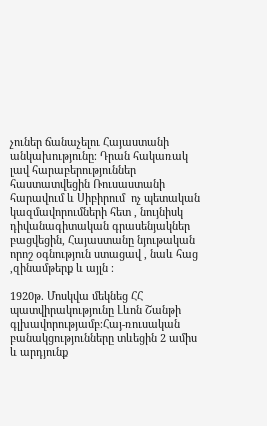չուներ ճանաչելու Հայաստանի անկախությունը։ Դրան հակառակ լավ հարաբերություններ հաստատվեցին Ռուսաստանի հարավում և Սիբիրում  ոչ պետական կազմավորումների հետ , նույնիսկ դիվանագիտական գրասենյակներ բացվեցին, Հայաստանը նյութական որոշ օգնություն ստացավ , նաև հաց ,զինամթերք և այլն ։

1920թ. Մոսկվա մեկնեց ՀՀ պատվիրակությունը Լևոն Շանթի գլխավորությամբ։Հայ-ռուսական բանակցությունները տևեցին 2 ամիս և արդյունք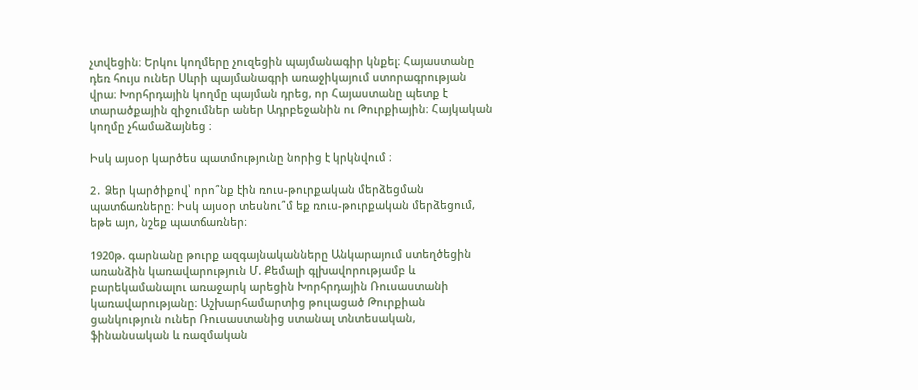չտվեցին։ Երկու կողմերը չուզեցին պայմանագիր կնքել։ Հայաստանը դեռ հույս ուներ Սևրի պայմանագրի առաջիկայում ստորագրության վրա։ Խորհրդային կողմը պայման դրեց, որ Հայաստանը պետք է տարածքային զիջումներ աներ Ադրբեջանին ու Թուրքիային։ Հայկական կողմը չհամաձայնեց ։

Իսկ այսօր կարծես պատմությունը նորից է կրկնվում ։

2․ Ձեր կարծիքով՝ որո՞նք էին ռուս-թուրքական մերձեցման պատճառները։ Իսկ այսօր տեսնու՞մ եք ռուս-թուրքական մերձեցում, եթե այո, նշեք պատճառներ։

1920թ. գարնանը թուրք ազգայնականները Անկարայում ստեղծեցին առանձին կառավարություն Մ. Քեմալի գլխավորությամբ և բարեկամանալու առաջարկ արեցին Խորհրդային Ռուսաստանի կառավարությանը։ Աշխարհամարտից թուլացած Թուրքիան ցանկություն ուներ Ռուսաստանից ստանալ տնտեսական, ֆինանսական և ռազմական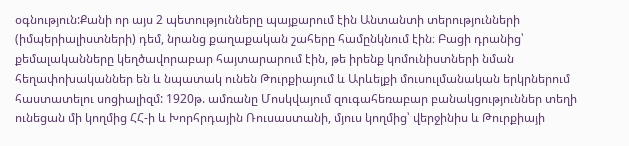օգնություն:Քանի որ այս 2 պետությունները պայքարում էին Անտանտի տերությունների (իմպերիալիստների) դեմ, նրանց քաղաքական շահերը համընկնում էին։ Բացի դրանից՝ քեմալականները կեղծավորաբար հայտարարում էին, թե իրենք կոմունիստների նման հեղափոխականներ են և նպատակ ունեն Թուրքիայում և Արևելքի մուսուլմանական երկրներում հաստատելու սոցիալիզմ: 1920թ. ամռանը Մոսկվայում զուգահեռաբար բանակցություններ տեղի ունեցան մի կողմից ՀՀ-ի և Խորհրդային Ռուսաստանի, մյուս կողմից՝ վերջինիս և Թուրքիայի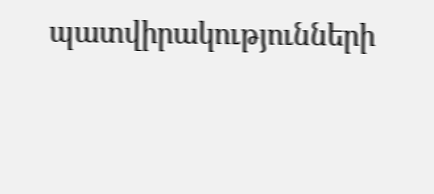պատվիրակությունների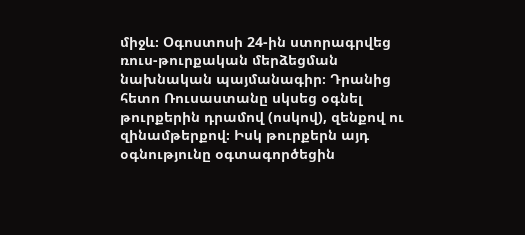միջև։ Օգոստոսի 24-ին ստորագրվեց ռուս-թուրքական մերձեցման նախնական պայմանագիր։ Դրանից հետո Ռուսաստանը սկսեց օգնել թուրքերին դրամով (ոսկով), զենքով ու զինամթերքով։ Իսկ թուրքերն այդ օգնությունը օգտագործեցին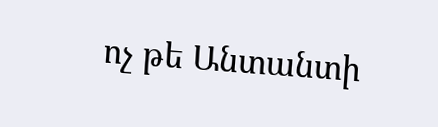ոչ թե Անտանտի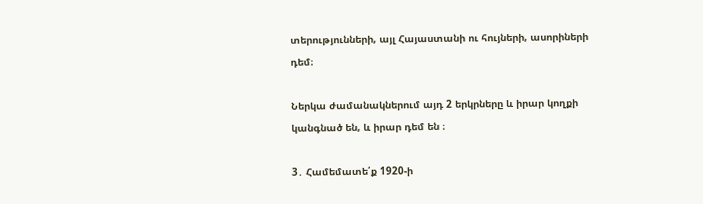տերությունների, այլ Հայաստանի ու հույների, ասորիների դեմ։

Ներկա ժամանակներում այդ 2 երկրները և իրար կողքի կանգնած են, և իրար դեմ են ։

3․ Համեմատե՛ք 1920-ի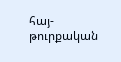հայ-թուրքական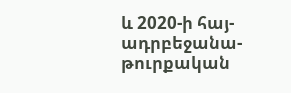և 2020-ի հայ-ադրբեջանա-թուրքական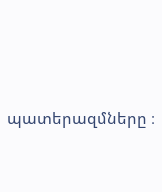պատերազմները ։